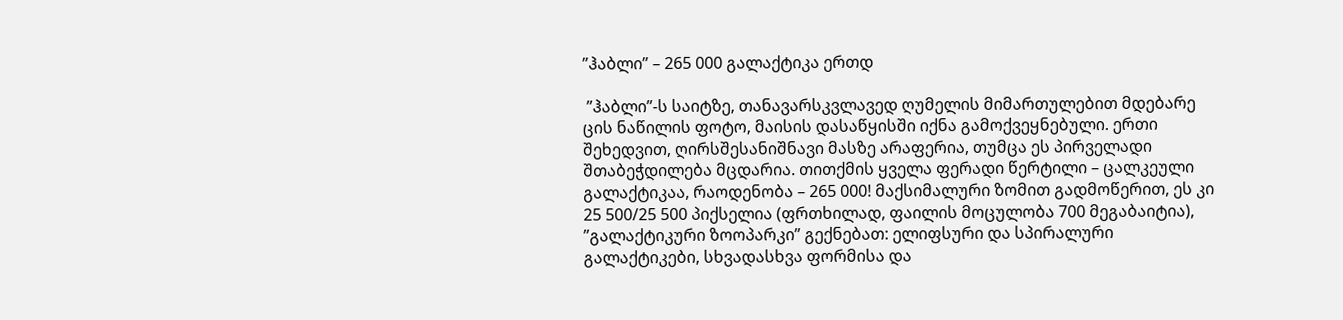”ჰაბლი” – 265 000 გალაქტიკა ერთდ

 ”ჰაბლი”-ს საიტზე, თანავარსკვლავედ ღუმელის მიმართულებით მდებარე ცის ნაწილის ფოტო, მაისის დასაწყისში იქნა გამოქვეყნებული. ერთი შეხედვით, ღირსშესანიშნავი მასზე არაფერია, თუმცა ეს პირველადი შთაბეჭდილება მცდარია. თითქმის ყველა ფერადი წერტილი – ცალკეული გალაქტიკაა, რაოდენობა – 265 000! მაქსიმალური ზომით გადმოწერით, ეს კი 25 500/25 500 პიქსელია (ფრთხილად, ფაილის მოცულობა 700 მეგაბაიტია), ”გალაქტიკური ზოოპარკი” გექნებათ: ელიფსური და სპირალური გალაქტიკები, სხვადასხვა ფორმისა და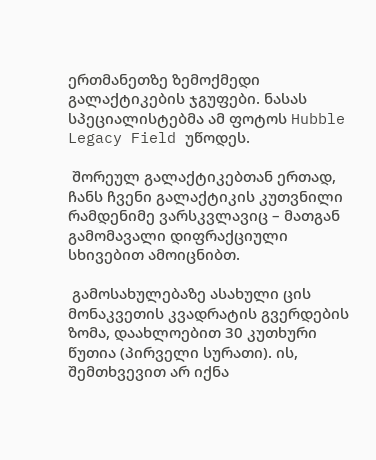ერთმანეთზე ზემოქმედი გალაქტიკების ჯგუფები. ნასას სპეციალისტებმა ამ ფოტოს Hubble Legacy Field უწოდეს.

 შორეულ გალაქტიკებთან ერთად, ჩანს ჩვენი გალაქტიკის კუთვნილი რამდენიმე ვარსკვლავიც – მათგან გამომავალი დიფრაქციული სხივებით ამოიცნიბთ.

 გამოსახულებაზე ასახული ცის მონაკვეთის კვადრატის გვერდების ზომა, დაახლოებით 30 კუთხური წუთია (პირველი სურათი). ის, შემთხვევით არ იქნა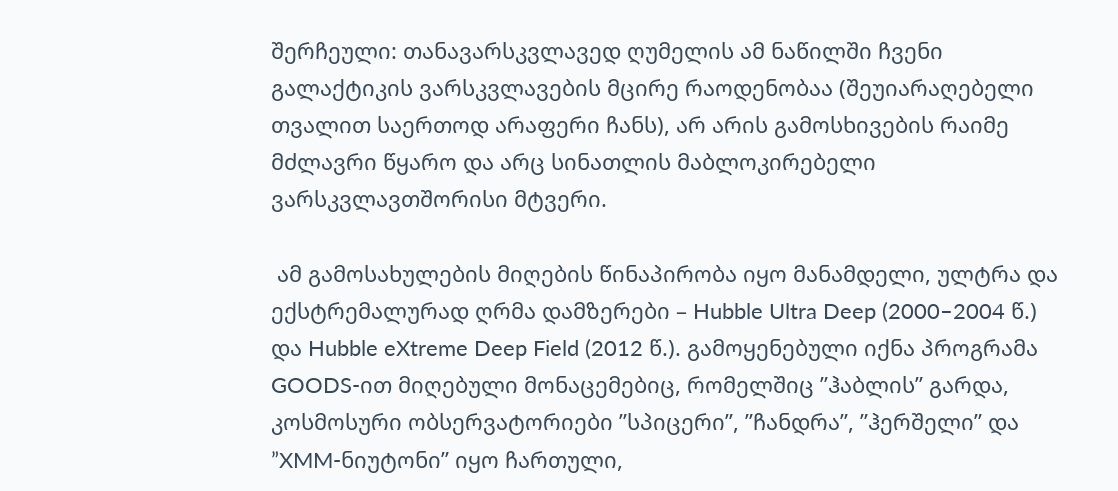შერჩეული: თანავარსკვლავედ ღუმელის ამ ნაწილში ჩვენი გალაქტიკის ვარსკვლავების მცირე რაოდენობაა (შეუიარაღებელი თვალით საერთოდ არაფერი ჩანს), არ არის გამოსხივების რაიმე მძლავრი წყარო და არც სინათლის მაბლოკირებელი ვარსკვლავთშორისი მტვერი.

 ამ გამოსახულების მიღების წინაპირობა იყო მანამდელი, ულტრა და ექსტრემალურად ღრმა დამზერები – Hubble Ultra Deep (2000–2004 წ.) და Hubble eXtreme Deep Field (2012 წ.). გამოყენებული იქნა პროგრამა GOODS-ით მიღებული მონაცემებიც, რომელშიც ”ჰაბლის” გარდა, კოსმოსური ობსერვატორიები ”სპიცერი”, ”ჩანდრა”, ”ჰერშელი” და ”XMM-ნიუტონი” იყო ჩართული,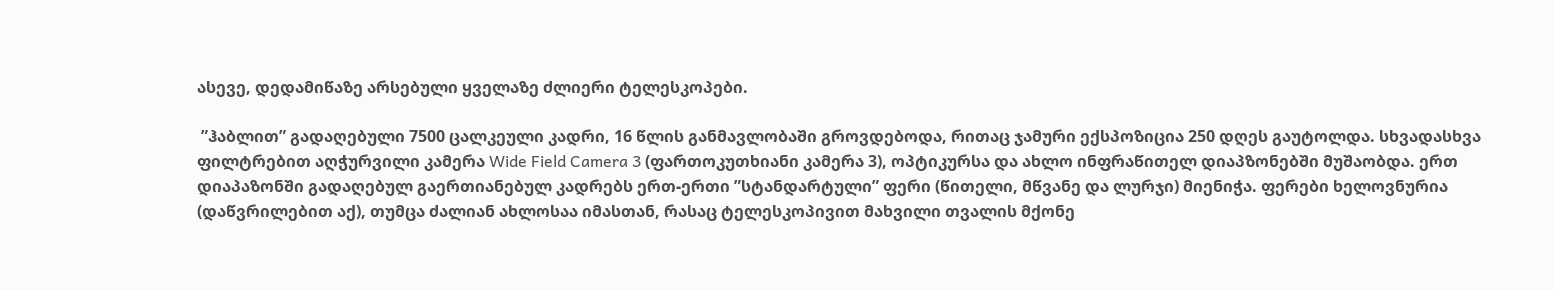ასევე, დედამიწაზე არსებული ყველაზე ძლიერი ტელესკოპები.

 ”ჰაბლით” გადაღებული 7500 ცალკეული კადრი, 16 წლის განმავლობაში გროვდებოდა, რითაც ჯამური ექსპოზიცია 250 დღეს გაუტოლდა. სხვადასხვა ფილტრებით აღჭურვილი კამერა Wide Field Camera 3 (ფართოკუთხიანი კამერა 3), ოპტიკურსა და ახლო ინფრაწითელ დიაპზონებში მუშაობდა. ერთ დიაპაზონში გადაღებულ გაერთიანებულ კადრებს ერთ-ერთი ”სტანდარტული” ფერი (წითელი, მწვანე და ლურჯი) მიენიჭა. ფერები ხელოვნურია (დაწვრილებით აქ), თუმცა ძალიან ახლოსაა იმასთან, რასაც ტელესკოპივით მახვილი თვალის მქონე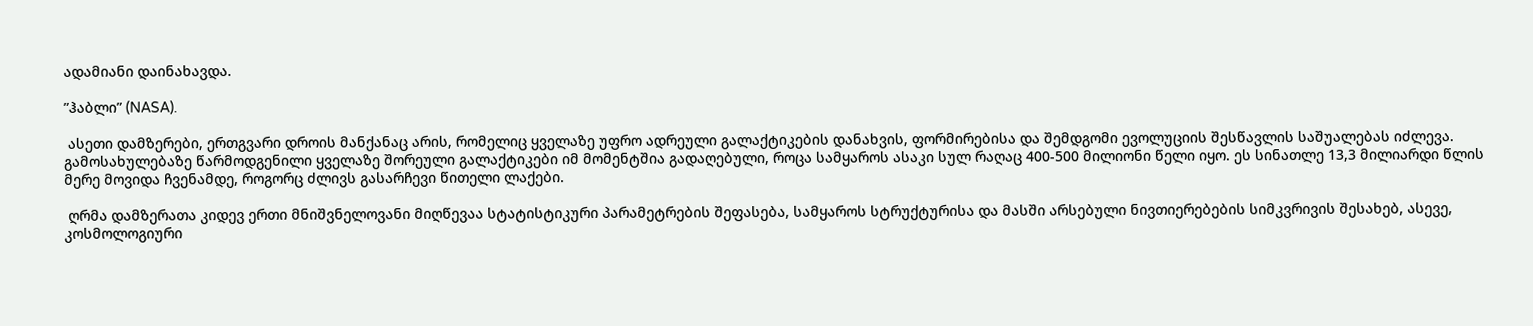ადამიანი დაინახავდა.

”ჰაბლი” (NASA).

 ასეთი დამზერები, ერთგვარი დროის მანქანაც არის, რომელიც ყველაზე უფრო ადრეული გალაქტიკების დანახვის, ფორმირებისა და შემდგომი ევოლუციის შესწავლის საშუალებას იძლევა. გამოსახულებაზე წარმოდგენილი ყველაზე შორეული გალაქტიკები იმ მომენტშია გადაღებული, როცა სამყაროს ასაკი სულ რაღაც 400-500 მილიონი წელი იყო. ეს სინათლე 13,3 მილიარდი წლის მერე მოვიდა ჩვენამდე, როგორც ძლივს გასარჩევი წითელი ლაქები.

 ღრმა დამზერათა კიდევ ერთი მნიშვნელოვანი მიღწევაა სტატისტიკური პარამეტრების შეფასება, სამყაროს სტრუქტურისა და მასში არსებული ნივთიერებების სიმკვრივის შესახებ, ასევე, კოსმოლოგიური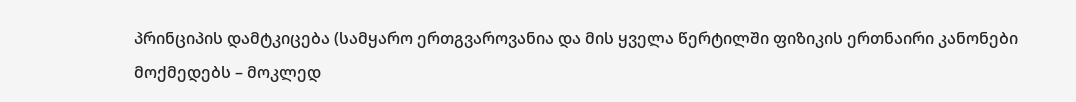პრინციპის დამტკიცება (სამყარო ერთგვაროვანია და მის ყველა წერტილში ფიზიკის ერთნაირი კანონები მოქმედებს – მოკლედ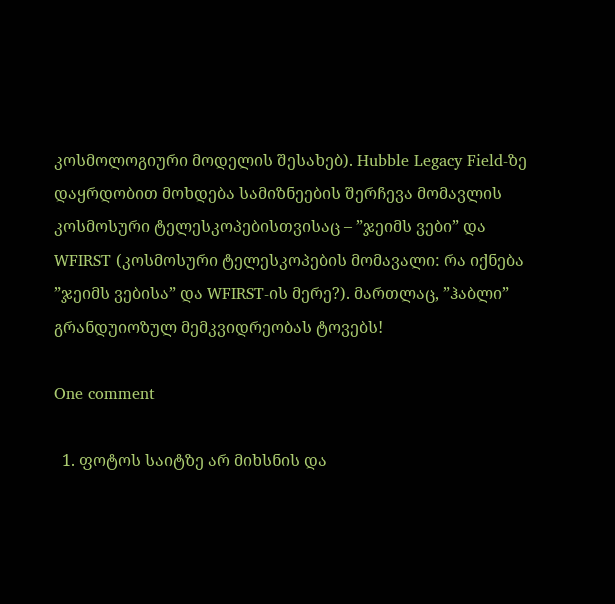კოსმოლოგიური მოდელის შესახებ). Hubble Legacy Field-ზე დაყრდობით მოხდება სამიზნეების შერჩევა მომავლის კოსმოსური ტელესკოპებისთვისაც – ”ჯეიმს ვები” და WFIRST (კოსმოსური ტელესკოპების მომავალი: რა იქნება ”ჯეიმს ვებისა” და WFIRST-ის მერე?). მართლაც, ”ჰაბლი” გრანდუიოზულ მემკვიდრეობას ტოვებს!

One comment

  1. ფოტოს საიტზე არ მიხსნის და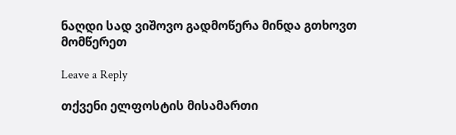ნაღდი სად ვიშოვო გადმოწერა მინდა გთხოვთ მომწერეთ

Leave a Reply

თქვენი ელფოსტის მისამართი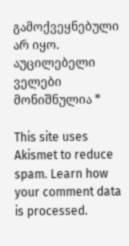გამოქვეყნებული არ იყო. აუცილებელი ველები მონიშნულია *

This site uses Akismet to reduce spam. Learn how your comment data is processed.